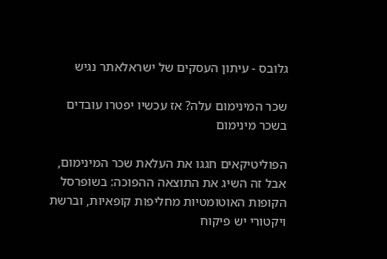גלובס - עיתון העסקים של ישראלאתר נגיש

שכר המינימום עלה? אז עכשיו יפטרו עובדים בשכר מינימום

הפוליטיקאים חגגו את העלאת שכר המינימום, אבל זה השיג את התוצאה ההפוכה: בשופרסל הקופות האוטומטיות מחליפות קופאיות, וברשת ויקטורי יש פיקוח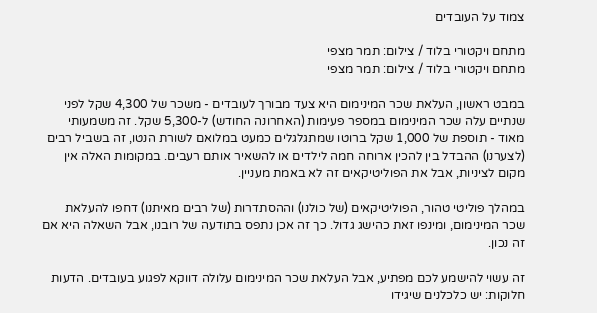צמוד על העובדים

מתחם ויקטורי בלוד / צילום: תמר מצפי
מתחם ויקטורי בלוד / צילום: תמר מצפי

במבט ראשון, העלאת שכר המינימום היא צעד מבורך לעובדים - משכר של 4,300 שקל לפני שנתיים עלה שכר המינימום במספר פעימות (האחרונה החודש) ל-5,300 שקל. זה משמעותי מאוד - תוספת של 1,000 שקל ברוטו שמתגלגלים כמעט במלואם לשורת הנטו, זה בשביל רבים (לצערנו) ההבדל בין להכין ארוחה חמה לילדים או להשאיר אותם רעבים. במקומות האלה אין מקום לציניות, אבל את הפוליטיקאים זה לא באמת מעניין.

במהלך פוליטי טהור, הפוליטיקאים (של כולנו) וההסתדרות (של רבים מאיתנו) דחפו להעלאת שכר המינימום, ומינפו זאת כהישג גדול. כך זה אכן נתפס בתודעה של רובנו, אבל השאלה היא אם זה נכון.

זה עשוי להישמע לכם מפתיע, אבל העלאת שכר המינימום עלולה דווקא לפגוע בעובדים. הדעות חלוקות: יש כלכלנים שיגידו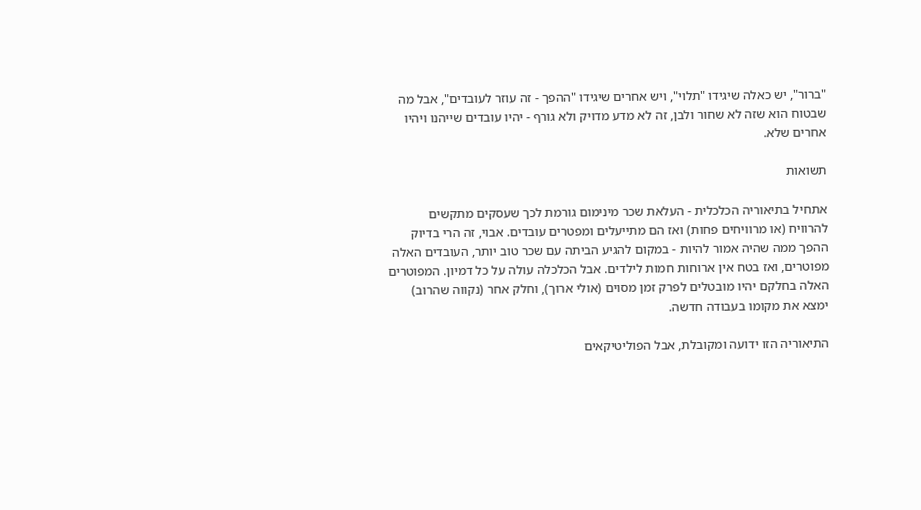"ברור", יש כאלה שיגידו "תלוי", ויש אחרים שיגידו "ההפך - זה עוזר לעובדים", אבל מה שבטוח הוא שזה לא שחור ולבן, זה לא מדע מדויק ולא גורף - יהיו עובדים שייהנו ויהיו אחרים שלא.

תשואות

אתחיל בתיאוריה הכלכלית - העלאת שכר מינימום גורמת לכך שעסקים מתקשים להרוויח (או מרוויחים פחות) ואז הם מתייעלים ומפטרים עובדים. אבוי, זה הרי בדיוק ההפך ממה שהיה אמור להיות - במקום להגיע הביתה עם שכר טוב יותר, העובדים האלה מפוטרים, ואז בטח אין ארוחות חמות לילדים. אבל הכלכלה עולה על כל דמיון. המפוטרים האלה בחלקם יהיו מובטלים לפרק זמן מסוים (אולי ארוך), וחלק אחר (נקווה שהרוב) ימצא את מקומו בעבודה חדשה.

התיאוריה הזו ידועה ומקובלת, אבל הפוליטיקאים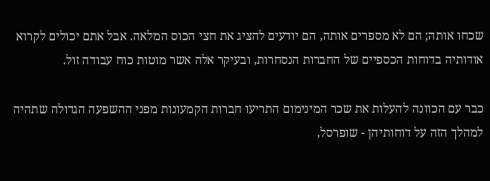שכחו אותה; הם לא מספרים אותה, הם יודעים להציג את חצי הכוס המלאה. אבל אתם יכולים לקרוא אודותיה בדוחות הכספיים של החברות הנסחרות, ובעיקר אלה אשר מוטות כוח עבודה זול.

כבר עם הכוונה להעלות את שכר המינימום התריעו חברות הקמעונות מפני ההשפעה הגדולה שתהיה למהלך הזה על דוחותיהן - שופרסל,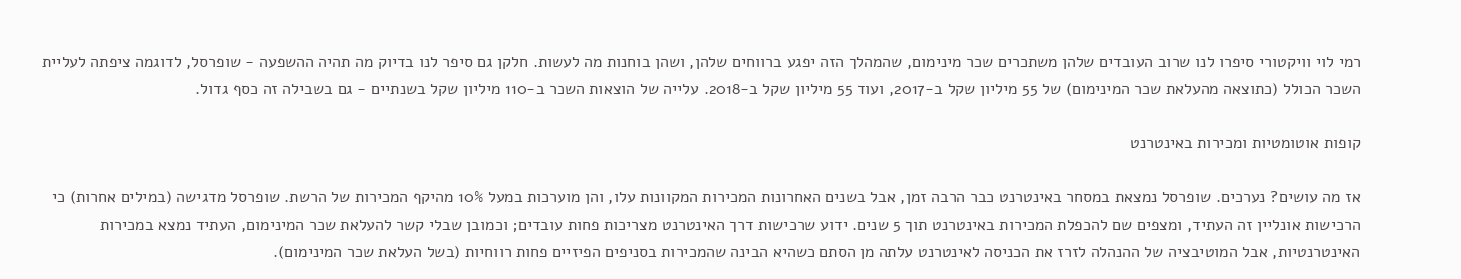רמי לוי וויקטורי סיפרו לנו שרוב העובדים שלהן משתכרים שכר מינימום, שהמהלך הזה יפגע ברווחים שלהן, ושהן בוחנות מה לעשות. חלקן גם סיפר לנו בדיוק מה תהיה ההשפעה - שופרסל, לדוגמה ציפתה לעליית השכר הכולל (כתוצאה מהעלאת שכר המינימום) של 55 מיליון שקל ב-2017, ועוד 55 מיליון שקל ב-2018. עלייה של הוצאות השכר ב-110 מיליון שקל בשנתיים - גם בשבילה זה כסף גדול.

קופות אוטומטיות ומכירות באינטרנט

אז מה עושים? נערכים. שופרסל נמצאת במסחר באינטרנט כבר הרבה זמן, אבל בשנים האחרונות המכירות המקוונות עלו, והן מוערכות במעל 10% מהיקף המכירות של הרשת. שופרסל מדגישה (במילים אחרות) כי הרכישות אונליין זה העתיד, ומצפים שם להכפלת המכירות באינטרנט תוך 5 שנים. ידוע שרכישות דרך האינטרנט מצריכות פחות עובדים; וכמובן שבלי קשר להעלאת שכר המינימום, העתיד נמצא במכירות האינטרנטיות, אבל המוטיבציה של ההנהלה לזרז את הכניסה לאינטרנט עלתה מן הסתם כשהיא הבינה שהמכירות בסניפים הפיזיים פחות רווחיות (בשל העלאת שכר המינימום).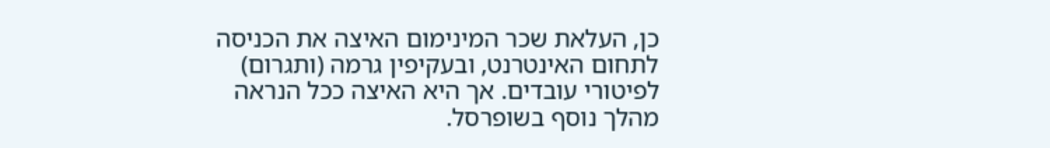כן, העלאת שכר המינימום האיצה את הכניסה לתחום האינטרנט, ובעקיפין גרמה (ותגרום) לפיטורי עובדים. אך היא האיצה ככל הנראה מהלך נוסף בשופרסל.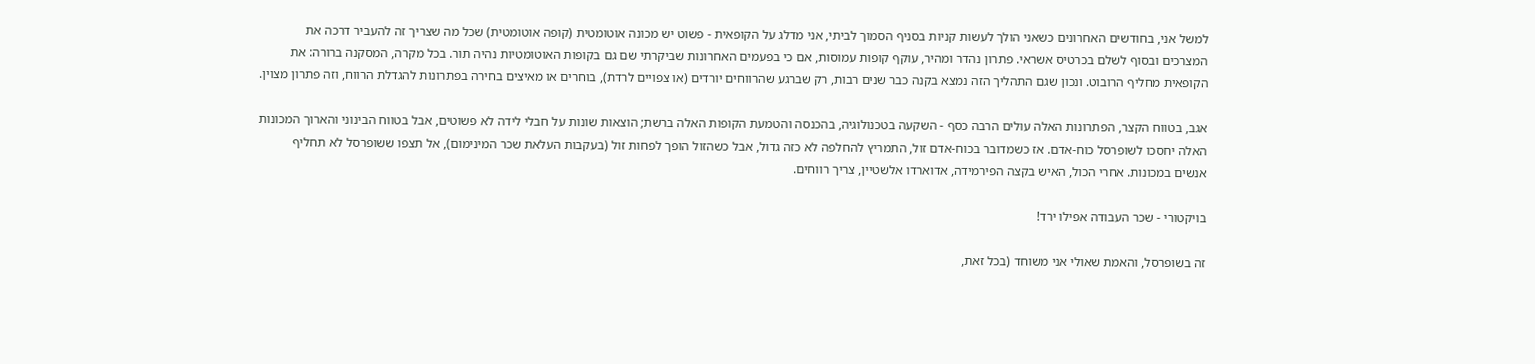למשל אני, בחודשים האחרונים כשאני הולך לעשות קניות בסניף הסמוך לביתי, אני מדלג על הקופאית - פשוט יש מכונה אוטומטית (קופה אוטומטית) שכל מה שצריך זה להעביר דרכה את המצרכים ובסוף לשלם בכרטיס אשראי. פתרון נהדר ומהיר, עוקף קופות עמוסות, אם כי בפעמים האחרונות שביקרתי שם גם בקופות האוטומטיות נהיה תור. בכל מקרה, המסקנה ברורה: את הקופאית מחליף הרובוט. ונכון שגם התהליך הזה נמצא בקנה כבר שנים רבות, רק שברגע שהרווחים יורדים (או צפויים לרדת), בוחרים או מאיצים בחירה בפתרונות להגדלת הרווח, וזה פתרון מצוין.

אגב, בטווח הקצר, הפתרונות האלה עולים הרבה כסף - השקעה בטכנולוגיה, בהכנסה והטמעת הקופות האלה ברשת; הוצאות שונות על חבלי לידה לא פשוטים, אבל בטווח הבינוני והארוך המכונות האלה יחסכו לשופרסל כוח-אדם. אז כשמדובר בכוח-אדם זול, התמריץ להחלפה לא כזה גדול, אבל כשהזול הופך לפחות זול (בעקבות העלאת שכר המינימום), אל תצפו ששופרסל לא תחליף אנשים במכונות. אחרי הכול, האיש בקצה הפירמידה, אדוארדו אלשטיין, צריך רווחים.

בויקטורי - שכר העבודה אפילו ירד!

זה בשופרסל, והאמת שאולי אני משוחד (בכל זאת,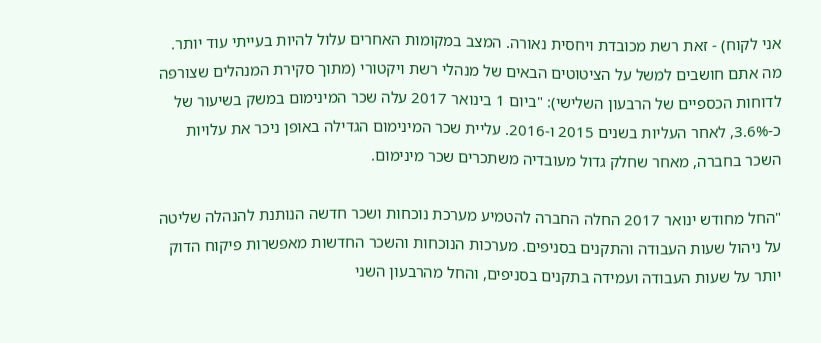אני לקוח) - זאת רשת מכובדת ויחסית נאורה. המצב במקומות האחרים עלול להיות בעייתי עוד יותר. מה אתם חושבים למשל על הציטוטים הבאים של מנהלי רשת ויקטורי (מתוך סקירת המנהלים שצורפה לדוחות הכספיים של הרבעון השלישי): "ביום 1 בינואר 2017 עלה שכר המינימום במשק בשיעור של כ-3.6%, לאחר העליות בשנים 2015 ו-2016. עליית שכר המינימום הגדילה באופן ניכר את עלויות השכר בחברה, מאחר שחלק גדול מעובדיה משתכרים שכר מינימום.

"החל מחודש ינואר 2017 החלה החברה להטמיע מערכת נוכחות ושכר חדשה הנותנת להנהלה שליטה על ניהול שעות העבודה והתקנים בסניפים. מערכות הנוכחות והשכר החדשות מאפשרות פיקוח הדוק יותר על שעות העבודה ועמידה בתקנים בסניפים, והחל מהרבעון השני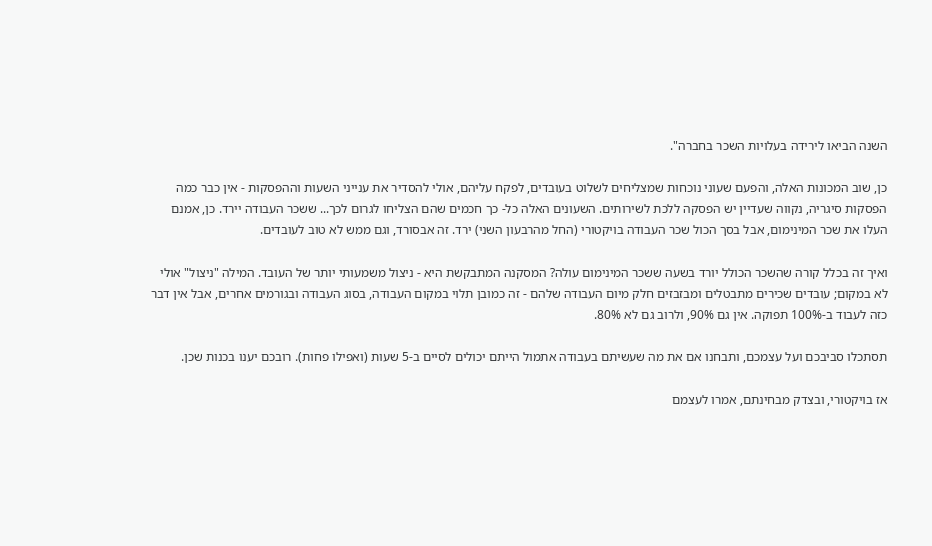השנה הביאו לירידה בעלויות השכר בחברה".

כן, שוב המכונות האלה, והפעם שעוני נוכחות שמצליחים לשלוט בעובדים, לפקח עליהם, אולי להסדיר את ענייני השעות וההפסקות - אין כבר כמה הפסקות סיגריה, נקווה שעדיין יש הפסקה ללכת לשירותים. השעונים האלה כל- כך חכמים שהם הצליחו לגרום לכך... ששכר העבודה יירד. כן, אמנם העלו את שכר המינימום, אבל בסך הכול שכר העבודה בויקטורי (החל מהרבעון השני) ירד. זה אבסורד, וגם ממש לא טוב לעובדים.

ואיך זה בכלל קורה שהשכר הכולל יורד בשעה ששכר המינימום עולה? המסקנה המתבקשת היא - ניצול משמעותי יותר של העובד. המילה "ניצול" אולי לא במקום; עובדים שכירים מתבטלים ומבזבזים חלק מיום העבודה שלהם - זה כמובן תלוי במקום העבודה, בסוג העבודה ובגורמים אחרים, אבל אין דבר כזה לעבוד ב-100% תפוקה. אין גם 90%, ולרוב גם לא 80%.

תסתכלו סביבכם ועל עצמכם, ותבחנו אם את מה שעשיתם בעבודה אתמול הייתם יכולים לסיים ב-5 שעות (ואפילו פחות). רובכם יענו בכנות שכן.

אז בויקטורי, ובצדק מבחינתם, אמרו לעצמם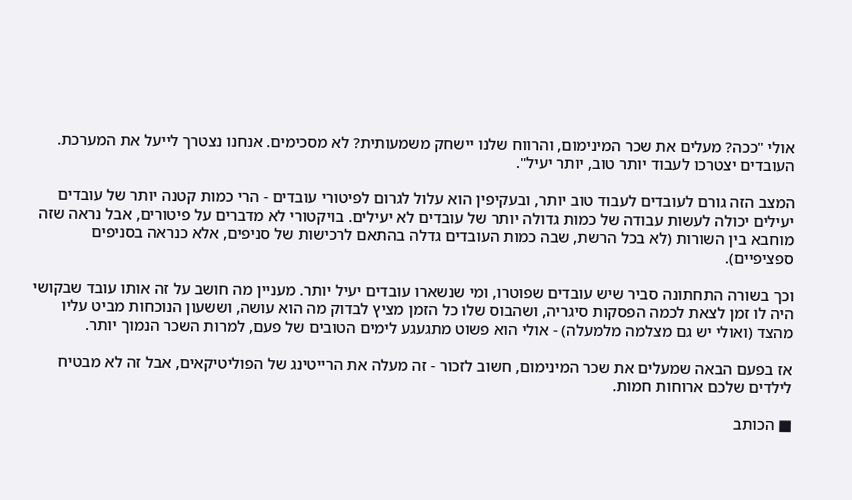אולי "ככה? מעלים את שכר המינימום, והרווח שלנו יישחק משמעותית? לא מסכימים. אנחנו נצטרך לייעל את המערכת. העובדים יצטרכו לעבוד יותר טוב, יותר יעיל".

המצב הזה גורם לעובדים לעבוד טוב יותר, ובעקיפין הוא עלול לגרום לפיטורי עובדים - הרי כמות קטנה יותר של עובדים יעילים יכולה לעשות עבודה של כמות גדולה יותר של עובדים לא יעילים. בויקטורי לא מדברים על פיטורים, אבל נראה שזה מוחבא בין השורות (לא בכל הרשת, שבה כמות העובדים גדלה בהתאם לרכישות של סניפים, אלא כנראה בסניפים ספציפיים).

וכך בשורה התחתונה סביר שיש עובדים שפוטרו, ומי שנשארו עובדים יעיל יותר. מעניין מה חושב על זה אותו עובד שבקושי היה לו זמן לצאת לכמה הפסקות סיגריה, ושהבוס שלו כל הזמן מציץ לבדוק מה הוא עושה, וששעון הנוכחות מביט עליו מהצד (ואולי יש גם מצלמה מלמעלה) - אולי הוא פשוט מתגעגע לימים הטובים של פעם, למרות השכר הנמוך יותר.

אז בפעם הבאה שמעלים את שכר המינימום, חשוב לזכור - זה מעלה את הרייטינג של הפוליטיקאים, אבל זה לא מבטיח לילדים שלכם ארוחות חמות.

■ הכותב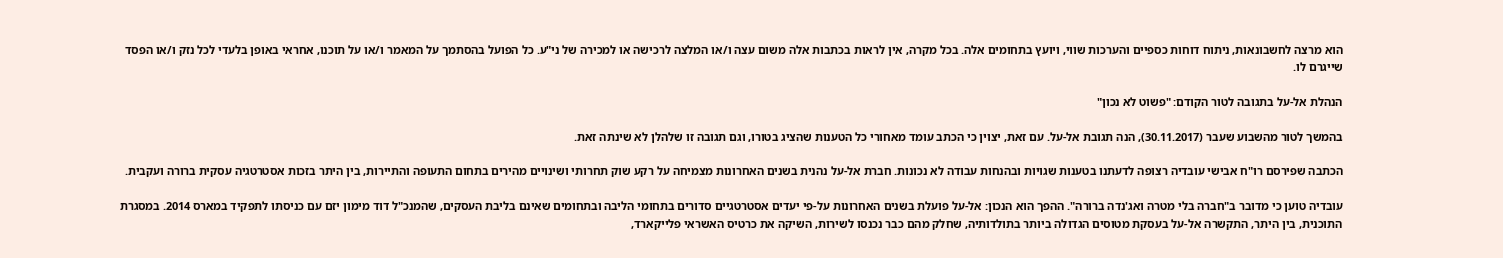הוא מרצה לחשבונאות, ניתוח דוחות כספיים והערכות שווי, ויועץ בתחומים אלה. בכל מקרה, אין לראות בכתבות אלה משום עצה ו/או המלצה לרכישה או למכירה של ני"ע. כל הפועל בהסתמך על המאמר ו/או על תוכנו, אחראי באופן בלעדי לכל נזק ו/או הפסד שייגרם לו.

הנהלת אל-על בתגובה לטור הקודם: "פשוט לא נכון"

בהמשך לטור מהשבוע שעבר (30.11.2017), הנה תגובת אל-על. עם זאת, יצוין כי הכתב עומד מאחורי כל הטענות שהציג בטורו, וגם תגובה זו שלהלן לא שינתה זאת.

הכתבה שפירסם רו"ח אבישי עובדיה רצופה לדעתנו בטענות שגויות ובהנחות עבודה לא נכונות. חברת אל-על נהנית בשנים האחרונות מצמיחה על רקע שוק תחרותי ושינויים מהירים בתחום התעופה והתיירות, בין היתר בזכות אסטרטגיה עסקית ברורה ועקבית.

עובדיה טוען כי מדובר ב"חברה בלי מטרה ואג'נדה ברורה". ההפך הוא הנכון: אל-על פועלת בשנים האחרונות על-פי יעדים אסטרטגיים סדורים בתחומי הליבה ובתחומים שאינם בליבת העסקים, שהמנכ"ל דוד מימון יזם עם כניסתו לתפקיד במארס 2014. במסגרת התוכנית, בין היתר, התקשרה אל-על בעסקת מטוסים הגדולה ביותר בתולדותיה, שחלק מהם כבר נכנסו לשירות, השיקה את כרטיס האשראי פלייקארד,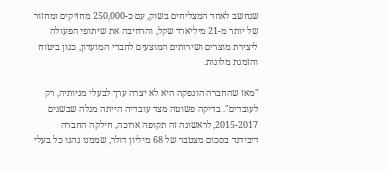שנחשב לאחד המצליחים בשוק, עם כ-250,000 מחזיקים ומחזור של יותר מ-21 מיליארד שקל, והרחיבה את שיתופי הפעולה ליצירת מוצרים ושירותים המוצעים לחברי המועדון, כגון ביטוח והזמנת מלונות.

"מאז שהחברה הונפקה היא לא יצרה ערך לבעלי מניותיה, רק לעובדים". בדיקה פשוטה מצד עובדיה הייתה מגלה שבשנים 2015-2017, לראשונה זה תקופה ארוכה, חילקה החברה דיבידנד בסכום מצטבר של 68 מיליון דולר, שממנו נהנו כל בעלי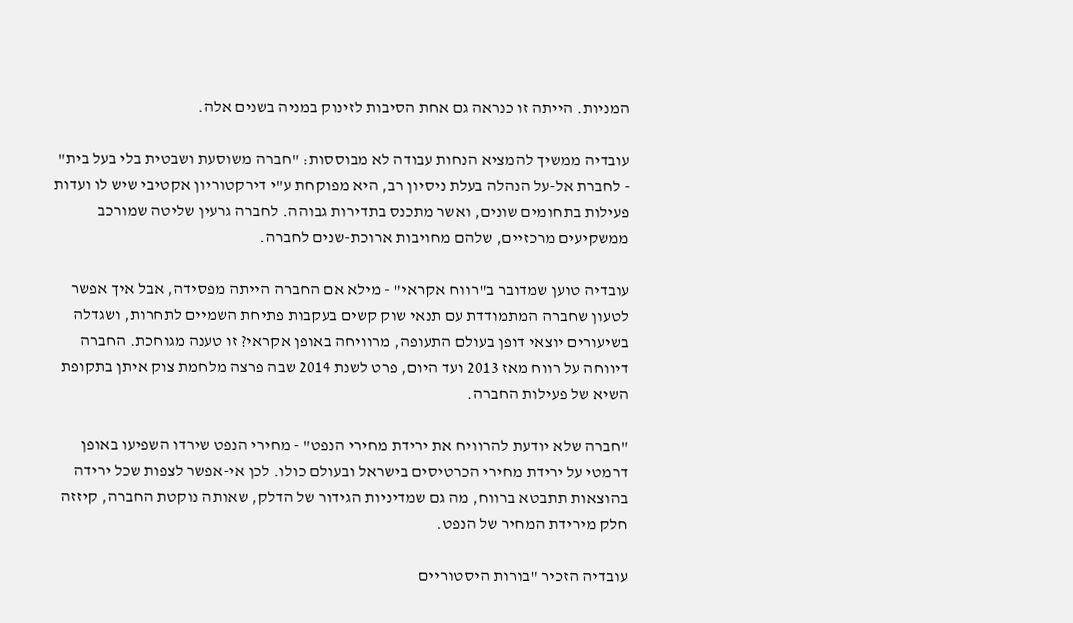המניות. הייתה זו כנראה גם אחת הסיבות לזינוק במניה בשנים אלה.

עובדיה ממשיך להמציא הנחות עבודה לא מבוססות: "חברה משוסעת ושבטית בלי בעל בית" - לחברת אל-על הנהלה בעלת ניסיון רב, היא מפוקחת ע"י דירקטוריון אקטיבי שיש לו ועדות פעילות בתחומים שונים, ואשר מתכנס בתדירות גבוהה. לחברה גרעין שליטה שמורכב ממשקיעים מרכזיים, שלהם מחויבות ארוכת-שנים לחברה.

עובדיה טוען שמדובר ב"רווח אקראי" - מילא אם החברה הייתה מפסידה, אבל איך אפשר לטעון שחברה המתמודדת עם תנאי שוק קשים בעקבות פתיחת השמיים לתחרות, ושגדלה בשיעורים יוצאי דופן בעולם התעופה, מרוויחה באופן אקראי? זו טענה מגוחכת. החברה דיווחה על רווח מאז 2013 ועד היום, פרט לשנת 2014 שבה פרצה מלחמת צוק איתן בתקופת השיא של פעילות החברה.

"חברה שלא יודעת להרוויח את ירידת מחירי הנפט" - מחירי הנפט שירדו השפיעו באופן דרמטי על ירידת מחירי הכרטיסים בישראל ובעולם כולו. לכן אי-אפשר לצפות שכל ירידה בהוצאות תתבטא ברווח, מה גם שמדיניות הגידור של הדלק, שאותה נוקטת החברה, קיזזה חלק מירידת המחיר של הנפט.

עובדיה הזכיר "בורות היסטוריים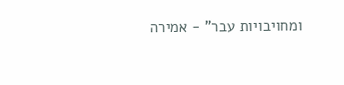ומחויבויות עבר" - אמירה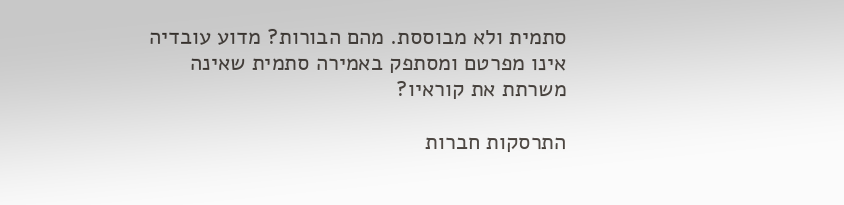סתמית ולא מבוססת. מהם הבורות? מדוע עובדיה אינו מפרטם ומסתפק באמירה סתמית שאינה משרתת את קוראיו?

התרסקות חברות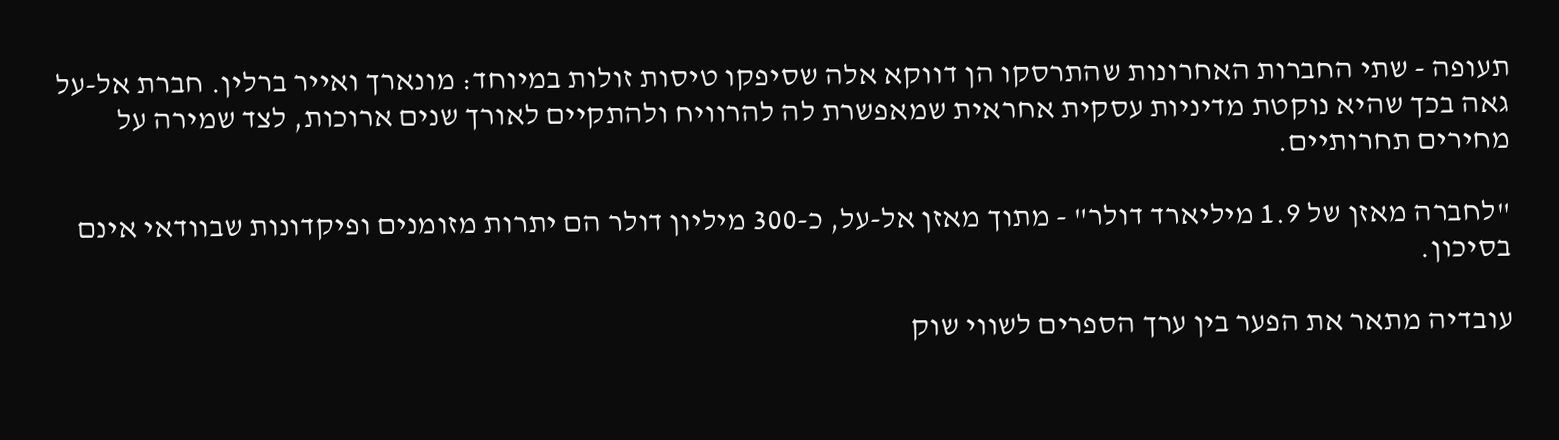תעופה - שתי החברות האחרונות שהתרסקו הן דווקא אלה שסיפקו טיסות זולות במיוחד: מונארך ואייר ברלין. חברת אל-על גאה בכך שהיא נוקטת מדיניות עסקית אחראית שמאפשרת לה להרוויח ולהתקיים לאורך שנים ארוכות, לצד שמירה על מחירים תחרותיים.

"לחברה מאזן של 1.9 מיליארד דולר" - מתוך מאזן אל-על, כ-300 מיליון דולר הם יתרות מזומנים ופיקדונות שבוודאי אינם בסיכון.

עובדיה מתאר את הפער בין ערך הספרים לשווי שוק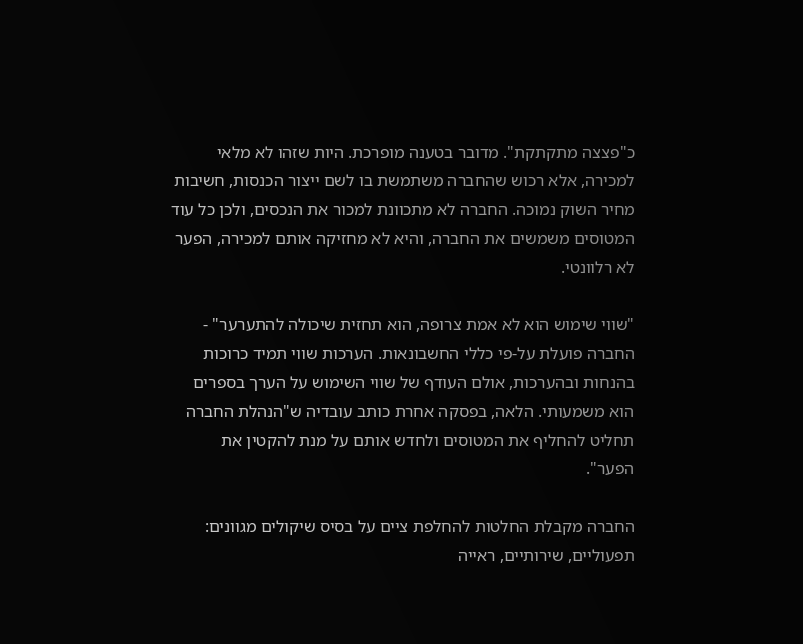כ"פצצה מתקתקת". מדובר בטענה מופרכת. היות שזהו לא מלאי למכירה, אלא רכוש שהחברה משתמשת בו לשם ייצור הכנסות, חשיבות מחיר השוק נמוכה. החברה לא מתכוונת למכור את הנכסים, ולכן כל עוד המטוסים משמשים את החברה, והיא לא מחזיקה אותם למכירה, הפער לא רלוונטי.

"שווי שימוש הוא לא אמת צרופה, הוא תחזית שיכולה להתערער" - החברה פועלת על-פי כללי החשבונאות. הערכות שווי תמיד כרוכות בהנחות ובהערכות, אולם העודף של שווי השימוש על הערך בספרים הוא משמעותי. הלאה, בפסקה אחרת כותב עובדיה ש"הנהלת החברה תחליט להחליף את המטוסים ולחדש אותם על מנת להקטין את הפער".

החברה מקבלת החלטות להחלפת ציים על בסיס שיקולים מגוונים: תפעוליים, שירותיים, ראייה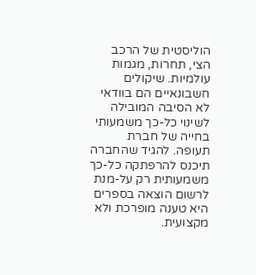הוליסטית של הרכב הצי, תחרות, מגמות עולמיות. שיקולים חשבונאיים הם בוודאי לא הסיבה המובילה לשינוי כל-כך משמעותי בחייה של חברת תעופה. להגיד שהחברה תיכנס להרפתקה כל-כך משמעותית רק על-מנת לרשום הוצאה בספרים היא טענה מופרכת ולא מקצועית.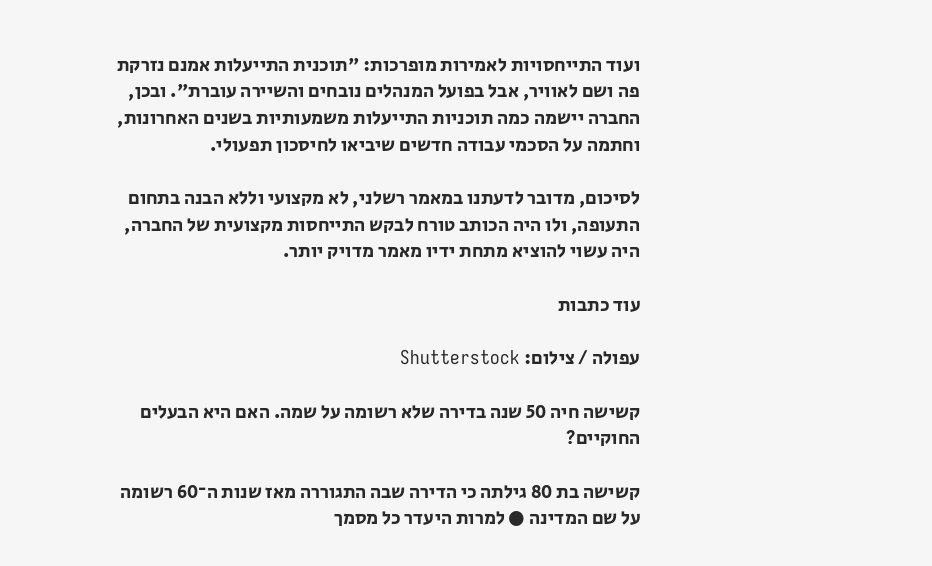ועוד התייחסויות לאמירות מופרכות: "תוכנית התייעלות אמנם נזרקת פה ושם לאוויר, אבל בפועל המנהלים נובחים והשיירה עוברת". ובכן, החברה יישמה כמה תוכניות התייעלות משמעותיות בשנים האחרונות, וחתמה על הסכמי עבודה חדשים שיביאו לחיסכון תפעולי.

לסיכום, מדובר לדעתנו במאמר רשלני, לא מקצועי וללא הבנה בתחום התעופה, ולו היה הכותב טורח לבקש התייחסות מקצועית של החברה, היה עשוי להוציא מתחת ידיו מאמר מדויק יותר.

עוד כתבות

עפולה / צילום: Shutterstock

קשישה חיה 50 שנה בדירה שלא רשומה על שמה. האם היא הבעלים החוקיים?

קשישה בת 80 גילתה כי הדירה שבה התגוררה מאז שנות ה־60 רשומה על שם המדינה ● למרות היעדר כל מסמך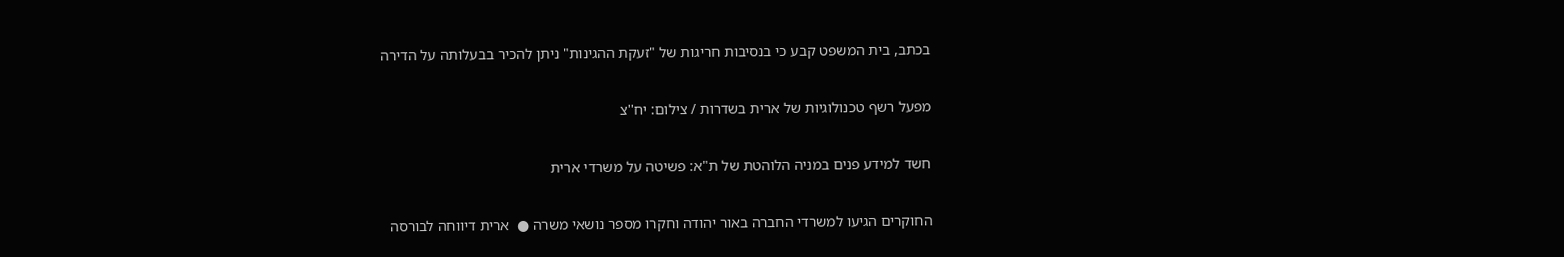בכתב, בית המשפט קבע כי בנסיבות חריגות של "זעקת ההגינות" ניתן להכיר בבעלותה על הדירה

מפעל רשף טכנולוגיות של ארית בשדרות / צילום: יח''צ

חשד למידע פנים במניה הלוהטת של ת"א: פשיטה על משרדי ארית

החוקרים הגיעו למשרדי החברה באור יהודה וחקרו מספר נושאי משרה ●  ארית דיווחה לבורסה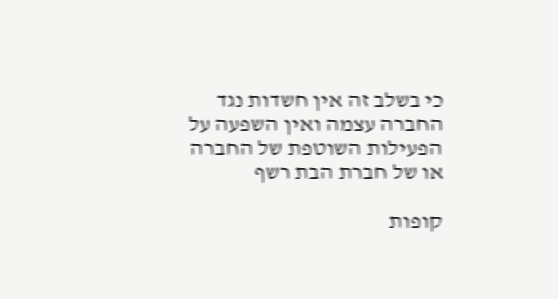כי בשלב זה אין חשדות נגד החברה עצמה ואין השפעה על הפעילות השוטפת של החברה או של חברת הבת רשף

קופות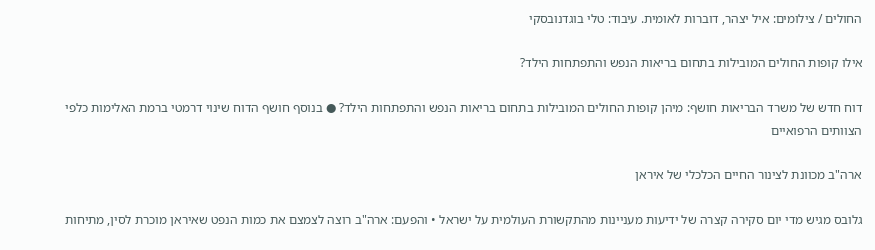החולים / צילומים: איל יצהר, דוברות לאומית. עיבוד: טלי בוגדנובסקי

אילו קופות החולים המובילות בתחום בריאות הנפש והתפתחות הילד?

דוח חדש של משרד הבריאות חושף: מיהן קופות החולים המובילות בתחום בריאות הנפש והתפתחות הילד? ● בנוסף חושף הדוח שינוי דרמטי ברמת האלימות כלפי הצוותים הרפואיים

ארה"ב מכוונת לצינור החיים הכלכלי של איראן

גלובס מגיש מדי יום סקירה קצרה של ידיעות מעניינות מהתקשורת העולמית על ישראל • והפעם: ארה"ב רוצה לצמצם את כמות הנפט שאיראן מוכרת לסין, מתיחות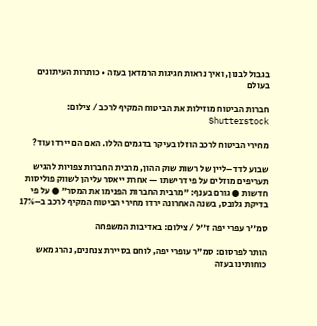בגבול לבנון, ואיך נראות חגיגות הרמדאן בעזה • כותרות העיתונים בעולם

חברות הביטוח מוזילות את הביטוח המקיף לרכב / צילום: Shutterstock

מחירי הביטוח לרכב הוזלו בעיקר בדגמים הללו. האם הם יירדו עוד?

שבוע לדד–ליין של רשות שוק ההון, מרבית החברות צפויות להגיש תעריפים מוזלים על פי דרישתו — אחרת ייאסר עליהן לשווק פוליסות חדשות ● גורם בענף: "מרבית החברות הפנימו את המסר" ● על פי בדיקת גלובס, בשנה האחרונה ירדו מחירי הביטוח המקיף לרכב ב–17%

סמ''ר עפרי יפה ז''ל / צילום: באדיבות המשפחה

הותר לפרסום: סמ"ר עופרי יפה, לוחם בסיירת צנחנים, נהרג מאש כוחותינו בעזה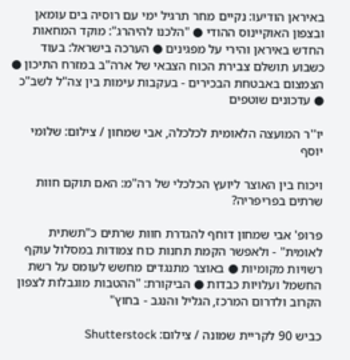באיראן הודיעו: נקיים מחר תרגיל ימי עם רוסיה בים עומאן ובצפון האוקיינוס ההודי ● "הלכנו להיהרג": מוקד המחאות החדש באיראן והירי על מפגינים ● הערכה בישראל: בעוד כשבוע תושלם צבירת הכוח הצבאי של ארה"ב במזרח התיכון ● הצמצום באבטחת הבכירים - בעקבות עימות בין צה"ל לשב"כ ● עדכונים שוטפים

יו''ר המועצה הלאומית לכלכלה, אבי שמחון / צילום: שלומי יוסף

ויכוח בין האוצר ליועץ הכלכלי של רה"מ: האם תוקם חוות שרתים בפריפריה?

פרופ' אבי שמחון דוחף להגדרת חוות שרתים כ"תשתית לאומית" - ולאפשר הקמת תחנות כוח צמודות במסלול עוקף רשויות מקומיות ● באוצר מתנגדים מחשש לעומס על רשת החשמל ועלויות כבדות ● הביקורת: "ההטבות מוגבלות לצפון הקרוב ולדרום המרכז, הגליל והנגב - בחוץ"

כביש 90 לקריית שמונה / צילום: Shutterstock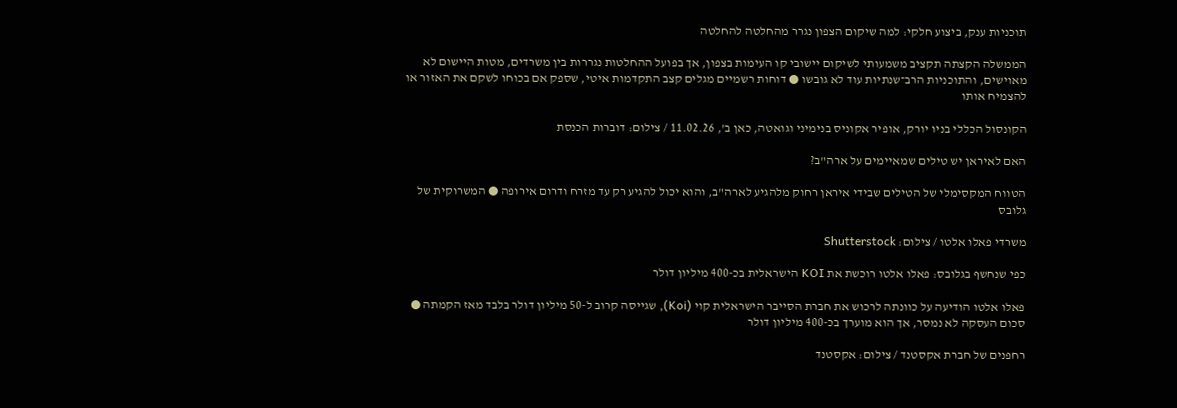תוכניות ענק, ביצוע חלקי: למה שיקום הצפון נגרר מהחלטה להחלטה

הממשלה הקצתה תקציב משמעותי לשיקום יישובי קו העימות בצפון, אך בפועל ההחלטות נגררות בין משרדים, מטות היישום לא מאוישים, והתוכניות הרב־שנתיות עוד לא גובשו ● דוחות רשמיים מגלים קצב התקדמות איטי, שספק אם בכוחו לשקם את האזור או להצמיח אותו

הקונסול הכללי בניו יורק, אופיר אקוניס בנימיני וגואטה, כאן ב', 11.02.26 / צילום: דוברות הכנסת

האם לאיראן יש טילים שמאיימים על ארה"ב?

הטווח המקסימלי של הטילים שבידי איראן רחוק מלהגיע לארה"ב, והוא יכול להגיע רק עד מזרח ודרום אירופה ● המשרוקית של גלובס

משרדי פאלו אלטו / צילום: Shutterstock

כפי שנחשף בגלובס: פאלו אלטו רוכשת את KOI הישראלית בכ-400 מיליון דולר

פאלו אלטו הודיעה על כוונתה לרכוש את חברת הסייבר הישראלית קוי (Koi), שגייסה קרוב ל-50 מיליון דולר בלבד מאז הקמתה ● סכום העסקה לא נמסר, אך הוא מוערך בכ-400 מיליון דולר

רחפנים של חברת אקסטנד / צילום: אקסטנד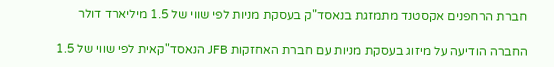חברת הרחפנים אקסטנד מתמזגת בנאסד"ק בעסקת מניות לפי שווי של 1.5 מיליארד דולר

החברה הודיעה על מיזוג בעסקת מניות עם חברת האחזקות JFB הנאסד"קאית לפי שווי של 1.5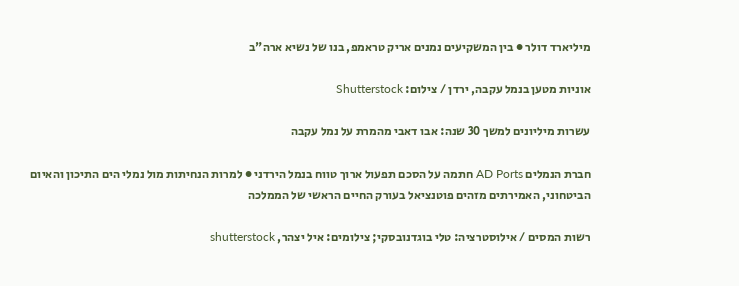מיליארד דולר ● בין המשקיעים נמנים אריק טראמפ, בנו של נשיא ארה"ב

אוניות מטען בנמל עקבה, ירדן / צילום: Shutterstock

עשרות מיליונים למשך 30 שנה: אבו דאבי מהמרת על נמל עקבה

חברת הנמלים AD Ports חתמה על הסכם תפעול ארוך טווח בנמל הירדני ● למרות הנחיתות מול נמלי הים התיכון והאיום הביטחוני, האמירתים מזהים פוטנציאל בעורק החיים הראשי של הממלכה

רשות המסים / אילוסטרציה: טלי בוגדנובסקי; צילומים: איל יצהר, shutterstock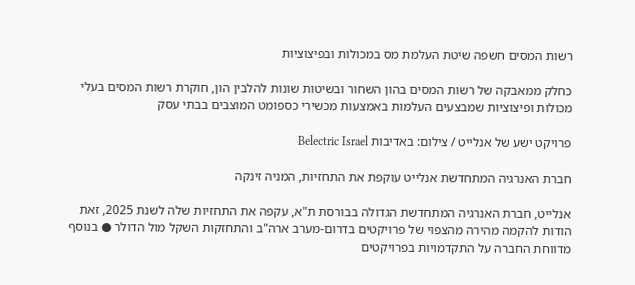רשות המסים חשפה שיטת העלמת מס במכולות ובפיצוציות

כחלק ממאבקה של רשות המסים בהון השחור ובשיטות שונות להלבין הון, חוקרת רשות המסים בעלי מכולות ופיצוציות שמבצעים העלמות באמצעות מכשירי כספומט המוצבים בבתי עסק

פרויקט ישע של אנלייט / צילום: באדיבות Belectric Israel

חברת האנרגיה המתחדשת אנלייט עוקפת את התחזיות, המניה זינקה

אנלייט, חברת האנרגיה המתחדשת הגדולה בבורסת ת"א, עקפה את התחזיות שלה לשנת 2025, זאת הודות להקמה מהירה מהצפוי של פרויקטים בדרום-מערב ארה"ב והתחזקות השקל מול הדולר ● בנוסף מדווחת החברה על התקדמויות בפרויקטים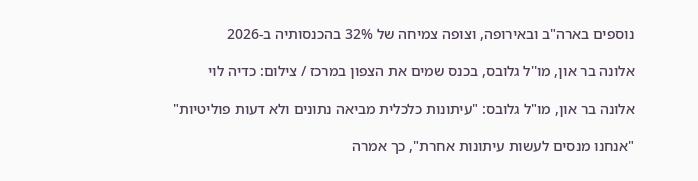נוספים בארה"ב ובאירופה, וצופה צמיחה של 32% בהכנסותיה ב-2026

אלונה בר און, מו''ל גלובס, בכנס שמים את הצפון במרכז / צילום: כדיה לוי

אלונה בר און, מו"ל גלובס: "עיתונות כלכלית מביאה נתונים ולא דעות פוליטיות"

"אנחנו מנסים לעשות עיתונות אחרת", כך אמרה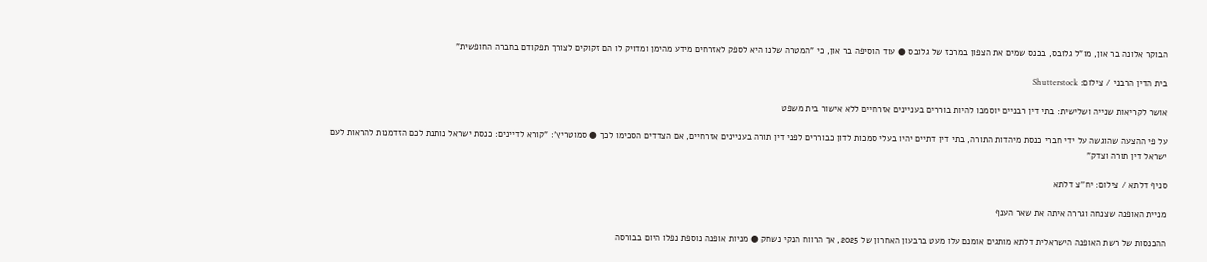הבוקר אלונה בר און, מו"ל גלובס, בכנס שמים את הצפון במרכז של גלובס ● עוד הוסיפה בר און, כי "המטרה שלנו היא לספק לאזרחים מידע מהימן ומדויק לו הם זקוקים לצורך תפקודם בחברה החופשית"

בית הדין הרבני / צילום: Shutterstock

אושר לקריאות שנייה ושלישית: בתי דין רבניים יוסמכו להיות בוררים בעניינים אזרחיים ללא אישור בית משפט

על פי ההצעה שהוגשה על ידי חברי כנסת מיהדות התורה, בתי דין דתיים יהיו בעלי סמכות לדון כבוררים לפני דין תורה בעניינים אזרחיים, אם הצדדים הסכימו לכך ● סמוטריץ': "קורא לדיינים: כנסת ישראל נותנת לכם הזדמנות להראות לעם ישראל דין תורה וצדק"

סניף דלתא / צילום: יח''צ דלתא

מניית האופנה שצנחה וגררה איתה את שאר הענף

ההכנסות של רשת האופנה הישראלית דלתא מותגים אומנם עלו מעט ברבעון האחרון של 2025, אך הרווח הנקי נשחק ● מניות אופנה נוספת נפלו היום בבורסה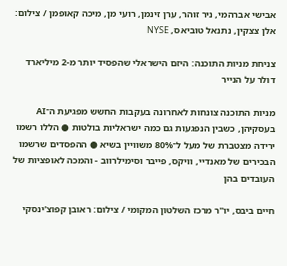אבישי אברהמי, ניר זוהר, ערן זינמן, רועי מן, מיכה קאופמן / צילום: אלן צצקין, נתנאל טוביאס, NYSE

צניחת מניות התוכנה: היזם הישראלי שהפסיד יותר מ-2 מיליארד דולר על הנייר

מניות התוכנה צונחות לאחרונה בעקבות החשש מפגיעת ה־AI בעסקיהן, כשבין הנפגעות גם כמה ישראליות בולטות ● הללו רשמו ירידה מצטברת של מעל ל־80% משוויין בשיא ● ההפסדים שרשמו הבכירים של מאנדיי, וויקס, פייבר וסימילרווב - והמכה לאופציות של העובדים בהן

חיים ביבס, יו''ר מרכז השלטון המקומי / צילום: ראובן קפוצ'ינסקי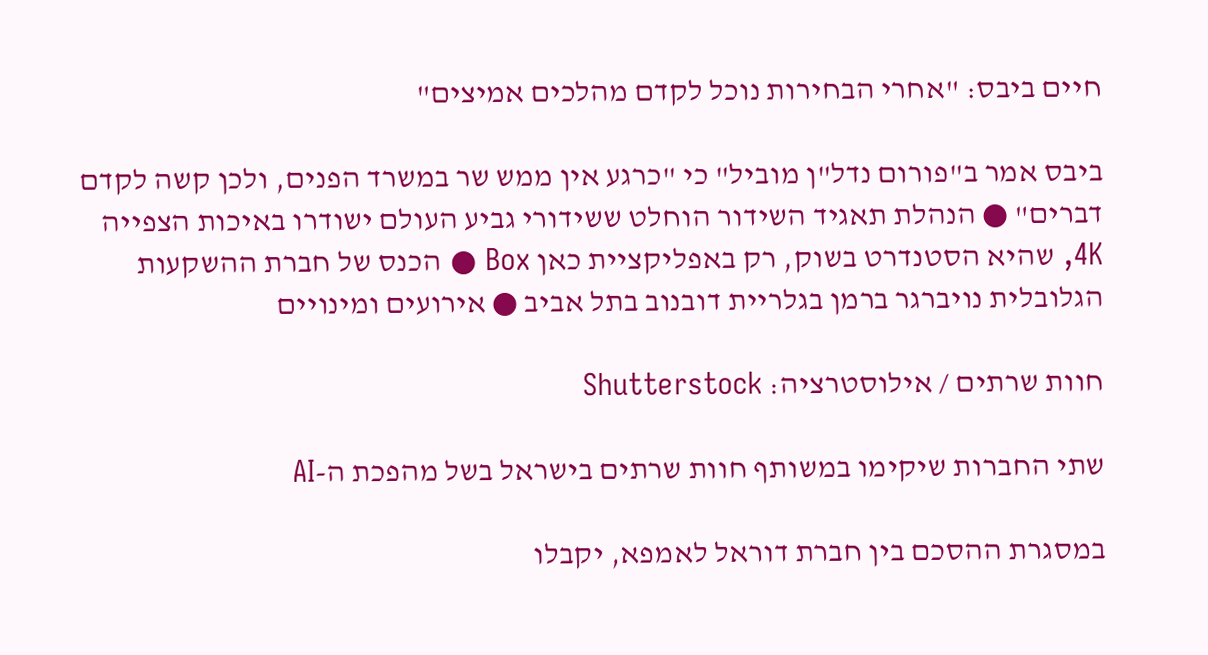חיים ביבס: "אחרי הבחירות נוכל לקדם מהלכים אמיצים"

ביבס אמר ב"פורום נדל"ן מוביל" כי "כרגע אין ממש שר במשרד הפנים, ולכן קשה לקדם דברים" ● הנהלת תאגיד השידור הוחלט ששידורי גביע העולם ישודרו באיכות הצפייה 4K, שהיא הסטנדרט בשוק, רק באפליקציית כאן Box ● הכנס של חברת ההשקעות הגלובלית נויברגר ברמן בגלריית דובנוב בתל אביב ● אירועים ומינויים

חוות שרתים / אילוסטרציה: Shutterstock

שתי החברות שיקימו במשותף חוות שרתים בישראל בשל מהפכת ה-AI

במסגרת ההסכם בין חברת דוראל לאמפא, יקבלו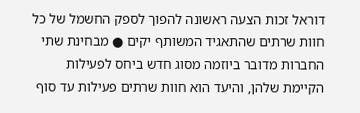דוראל זכות הצעה ראשונה להפוך לספק החשמל של כל חוות שרתים שהתאגיד המשותף יקים ● מבחינת שתי החברות מדובר ביוזמה מסוג חדש ביחס לפעילות הקיימת שלהן, והיעד הוא חוות שרתים פעילות עד סוף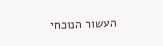העשור הנוכחי